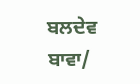ਬਲਦੇਵ ਬਾਵਾ/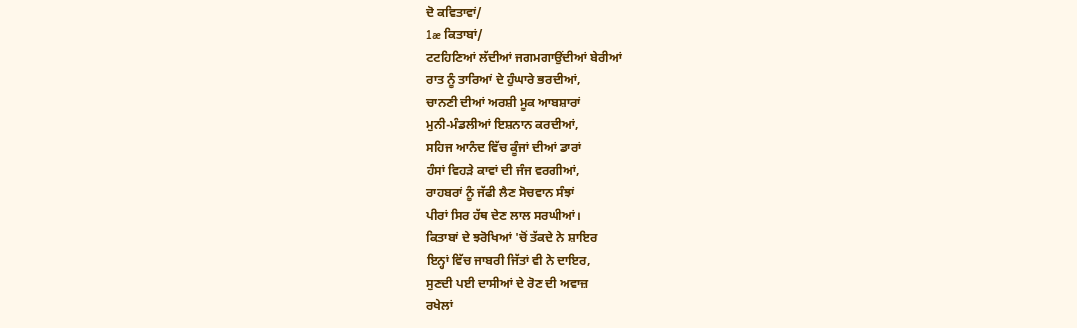ਦੋ ਕਵਿਤਾਵਾਂ/
1æ ਕਿਤਾਬਾਂ/
ਟਟਹਿਣਿਆਂ ਲੱਦੀਆਂ ਜਗਮਗਾਉਂਦੀਆਂ ਬੇਰੀਆਂ
ਰਾਤ ਨੂੰ ਤਾਰਿਆਂ ਦੇ ਹੁੰਘਾਰੇ ਭਰਦੀਆਂ,
ਚਾਨਣੀ ਦੀਆਂ ਅਰਸ਼ੀ ਮੂਕ ਆਬਸ਼ਾਰਾਂ
ਮੁਨੀ-ਮੰਡਲੀਆਂ ਇਸ਼ਨਾਨ ਕਰਦੀਆਂ,
ਸਹਿਜ ਆਨੰਦ ਵਿੱਚ ਕੂੰਜਾਂ ਦੀਆਂ ਡਾਰਾਂ
ਹੰਸਾਂ ਵਿਹੜੇ ਕਾਵਾਂ ਦੀ ਜੰਜ ਵਰਗੀਆਂ,
ਰਾਹਬਰਾਂ ਨੂੰ ਜੱਫੀ ਲੈਣ ਸੋਚਵਾਨ ਸੰਝਾਂ
ਪੀਰਾਂ ਸਿਰ ਹੱਥ ਦੇਣ ਲਾਲ ਸਰਘੀਆਂ।
ਕਿਤਾਬਾਂ ਦੇ ਝਰੋਖਿਆਂ 'ਚੋਂ ਤੱਕਦੇ ਨੇ ਸ਼ਾਇਰ
ਇਨ੍ਹਾਂ ਵਿੱਚ ਜਾਬਰੀ ਜਿੱਤਾਂ ਵੀ ਨੇ ਦਾਇਰ,
ਸੁਣਦੀ ਪਈ ਦਾਸੀਆਂ ਦੇ ਰੋਣ ਦੀ ਅਵਾਜ਼
ਰਖੇਲਾਂ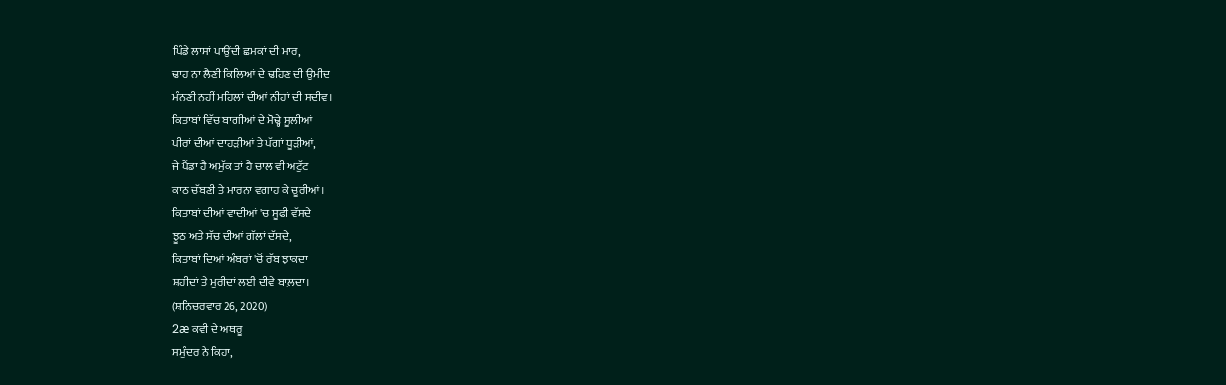ਪਿੰਡੇ ਲਾਸਾਂ ਪਾਉਂਦੀ ਛਮਕਾਂ ਦੀ ਮਾਰ,
ਢਾਹ ਨਾ ਲੈਣੀ ਕਿਲਿਆਂ ਦੇ ਢਹਿਣ ਦੀ ਉਮੀਦ
ਮੰਨਣੀ ਨਹੀਂ ਮਹਿਲਾਂ ਦੀਆਂ ਨੀਹਾਂ ਦੀ ਸਦੀਵ।
ਕਿਤਾਬਾਂ ਵਿੱਚ ਬਾਗੀਆਂ ਦੇ ਮੋਢ੍ਹੇ ਸੂਲੀਆਂ
ਪੀਰਾਂ ਦੀਆਂ ਦਾਹੜੀਆਂ ਤੇ ਪੱਗਾਂ ਧੂੜੀਆਂ,
ਜੇ ਪੈਂਡਾ ਹੈ ਅਮੁੱਕ ਤਾਂ ਹੈ ਚਾਲ ਵੀ ਅਟੁੱਟ
ਕਾਠ ਚੱਬਣੀ ਤੇ ਮਾਰਨਾ ਵਗਾਹ ਕੇ ਚੂਰੀਆਂ।
ਕਿਤਾਬਾਂ ਦੀਆਂ ਵਾਦੀਆਂ 'ਚ ਸੂਫੀ ਵੱਸਦੇ
ਝੂਠ ਅਤੇ ਸੱਚ ਦੀਆਂ ਗੱਲਾਂ ਦੱਸਦੇ,
ਕਿਤਾਬਾਂ ਦਿਆਂ ਅੰਬਰਾਂ 'ਚੋਂ ਰੱਬ ਝਾਕਦਾ
ਸ਼ਹੀਦਾਂ ਤੇ ਮੁਰੀਦਾਂ ਲਈ ਦੀਵੇ ਬਾਲ਼ਦਾ।
(ਸ਼ਨਿਚਰਵਾਰ 26, 2020)
2æ ਕਵੀ ਦੇ ਅਥਰੂ
ਸਮੁੰਦਰ ਨੇ ਕਿਹਾ,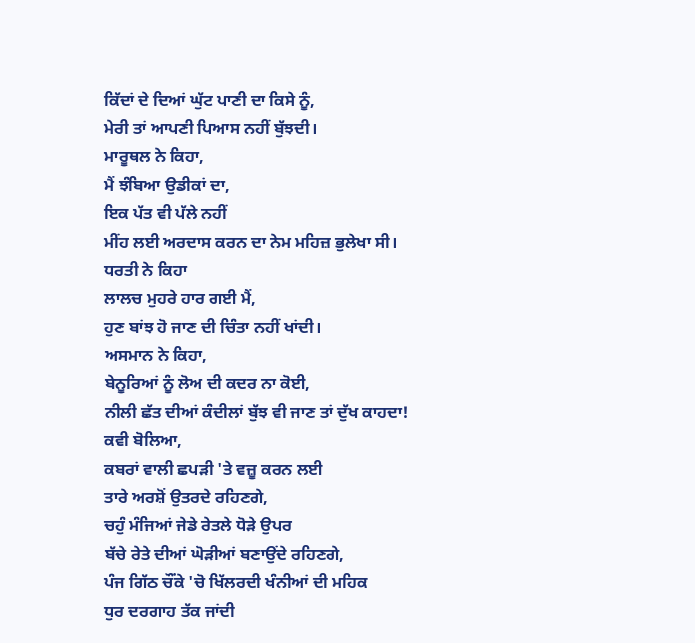ਕਿੱਦਾਂ ਦੇ ਦਿਆਂ ਘੁੱਟ ਪਾਣੀ ਦਾ ਕਿਸੇ ਨੂੰ,
ਮੇਰੀ ਤਾਂ ਆਪਣੀ ਪਿਆਸ ਨਹੀਂ ਬੁੱਝਦੀ।
ਮਾਰੂਥਲ ਨੇ ਕਿਹਾ,
ਮੈਂ ਝੰਬਿਆ ਉਡੀਕਾਂ ਦਾ,
ਇਕ ਪੱਤ ਵੀ ਪੱਲੇ ਨਹੀਂ
ਮੀਂਹ ਲਈ ਅਰਦਾਸ ਕਰਨ ਦਾ ਨੇਮ ਮਹਿਜ਼ ਭੁਲੇਖਾ ਸੀ।
ਧਰਤੀ ਨੇ ਕਿਹਾ
ਲਾਲਚ ਮੁਹਰੇ ਹਾਰ ਗਈ ਮੈਂ,
ਹੁਣ ਬਾਂਝ ਹੋ ਜਾਣ ਦੀ ਚਿੰਤਾ ਨਹੀਂ ਖਾਂਦੀ।
ਅਸਮਾਨ ਨੇ ਕਿਹਾ,
ਬੇਨੂਰਿਆਂ ਨੂੰ ਲੋਅ ਦੀ ਕਦਰ ਨਾ ਕੋਈ,
ਨੀਲੀ ਛੱਤ ਦੀਆਂ ਕੰਦੀਲਾਂ ਬੁੱਝ ਵੀ ਜਾਣ ਤਾਂ ਦੁੱਖ ਕਾਹਦਾ!
ਕਵੀ ਬੋਲਿਆ,
ਕਬਰਾਂ ਵਾਲੀ ਛਪੜੀ 'ਤੇ ਵਜ਼ੂ ਕਰਨ ਲਈ
ਤਾਰੇ ਅਰਸ਼ੋਂ ਉਤਰਦੇ ਰਹਿਣਗੇ,
ਚਹੁੰ ਮੰਜਿਆਂ ਜੇਡੇ ਰੇਤਲੇ ਧੋੜੇ ਉਪਰ
ਬੱਚੇ ਰੇਤੇ ਦੀਆਂ ਘੋੜੀਆਂ ਬਣਾਉਂਦੇ ਰਹਿਣਗੇ,
ਪੰਜ ਗਿੱਠ ਚੌਂਕੇ 'ਚੋ ਖਿੱਲਰਦੀ ਖੰਨੀਆਂ ਦੀ ਮਹਿਕ
ਧੁਰ ਦਰਗਾਹ ਤੱਕ ਜਾਂਦੀ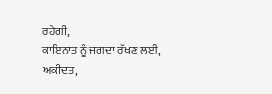ਰਹੇਗੀ,
ਕਾਇਨਾਤ ਨੂੰ ਜਗਦਾ ਰੱਖਣ ਲਈ, ਅਕੀਦਤ,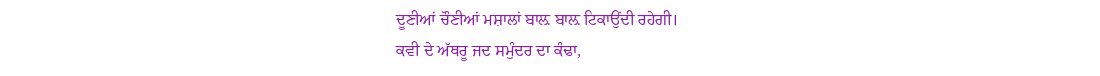ਦੂਣੀਆਂ ਚੌਣੀਆਂ ਮਸ਼ਾਲਾਂ ਬਾਲ਼ ਬਾਲ਼ ਟਿਕਾਉਂਦੀ ਰਹੇਗੀ।
ਕਵੀ ਦੇ ਅੱਥਰੂ ਜਦ ਸਮੁੰਦਰ ਦਾ ਕੰਢਾ,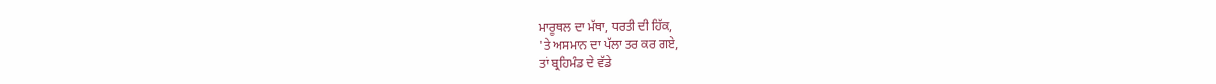ਮਾਰੂਥਲ ਦਾ ਮੱਥਾ, ਧਰਤੀ ਦੀ ਹਿੱਕ,
'ਤੇ ਅਸਮਾਨ ਦਾ ਪੱਲਾ ਤਰ ਕਰ ਗਏ,
ਤਾਂ ਬ੍ਰਹਿਮੰਡ ਦੇ ਵੱਡੇ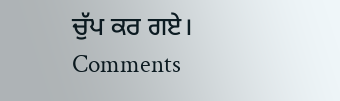ਚੁੱਪ ਕਰ ਗਏ।
Comments